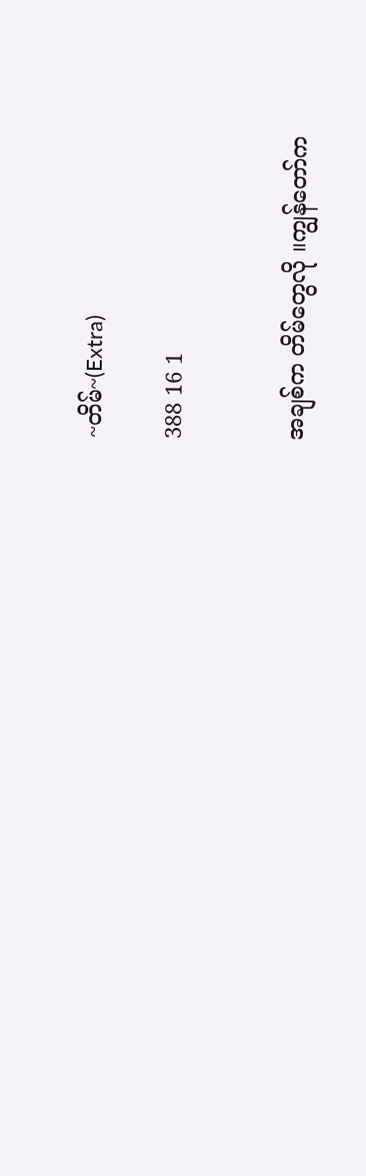~တိမ်~(Extra)

388 16 1


အချစ်က တိမ်တွေလို ။ကျွန်တော်က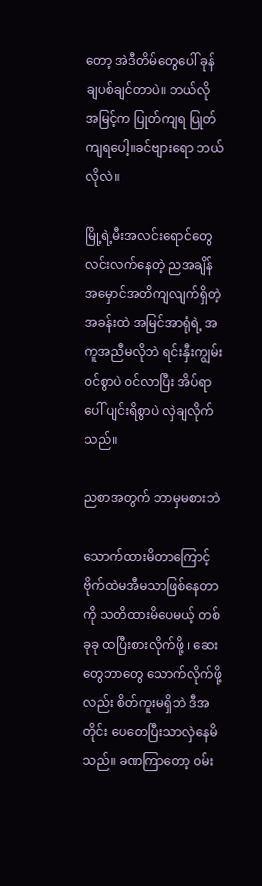တော့ အဲဒီတိမ်တွေပေါ် ခုန်ချပစ်ချင်တာပဲ။ ဘယ်လို အမြင့်က ပြုတ်ကျရ ပြုတ်ကျရပေါ့။ခင်ဗျားရော ဘယ်လိုလဲ။

မြို့ရဲ့မီးအလင်းရောင်တွေ လင်းလက်နေတဲ့ ညအချိန် အမှောင်အတိကျလျက်ရှိတဲ့ အခန်းထဲ အမြင်အာရုံရဲ့ အကူအညီမလိုဘဲ ရင်းနှီးကျွမ်း၀င်စွာပဲ ၀င်လာပြီး အိပ်ရာပေါ် ပျင်းရိစွာပဲ လှဲချလိုက်သည်။

ညစာအတွက် ဘာမှမစားဘဲ

သောက်ထားမိတာကြောင့် ဗိုက်ထဲမအီမသာဖြစ်နေတာကို သတိထားမိပေမယ့် တစ်ခုခု ထပြီးစားလိုက်ဖို့ ၊ ဆေးတွေဘာတွေ သောက်လိုက်ဖို့လည်း စိတ်ကူးမရှိဘဲ ဒီအတိုင်း ပေတေပြီးသာလှဲနေမိသည်။ ခဏကြာတော့ ၀မ်း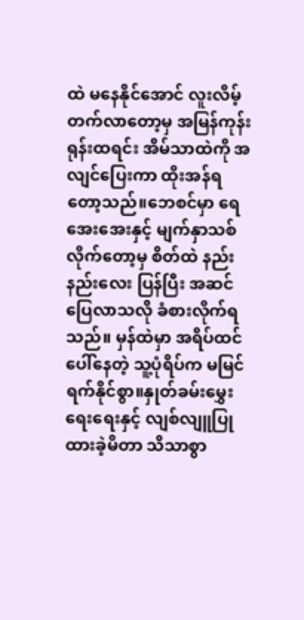ထဲ မနေနိုင်အောင် လူးလိမ့်တက်လာတော့မှ အမြန်ကုန်းရုန်းထရင်း အိမ်သာထဲကို အလျင်ပြေးကာ ထိုးအန်ရတော့သည်။ဘေစင်မှာ ရေအေးအေးနှင့် မျက်နှာသစ်လိုက်တော့မှ စိတ်ထဲ နည်းနည်းလေး ပြန်ပြီး အဆင်ပြေလာသလို ခံစားလိုက်ရသည်။ မှန်ထဲမှာ အရိပ်ထင်ပေါ်နေတဲ့ သူ့ပုံရိပ်က မမြင်ရက်နိုင်စွာ။နှုတ်ခမ်းမွှေးရေးရေးနှင့် လျစ်လျူပြုထားခဲ့မိတာ သိသာစွာ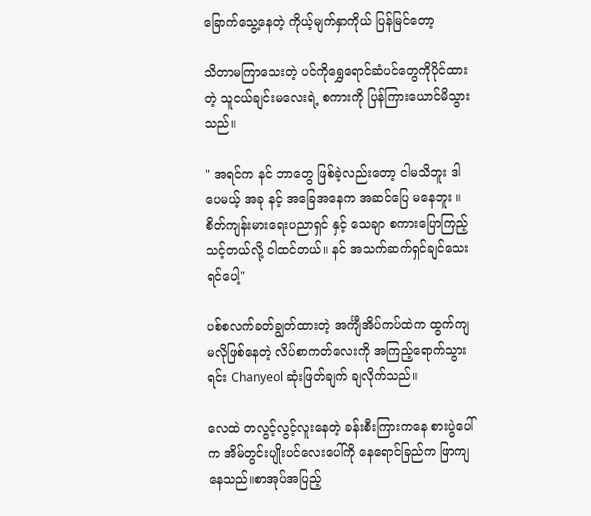ခြောက်သွေ့နေတဲ့ ကိုယ့်မျက်နှာကိုယ် ပြန်မြင်တော့

သိတာမကြာသေးတဲ့ ပင်ကိုရွှေရောင်ဆံပင်တွေကိုပိုင်ထားတဲ့ သူငယ်ချင်းမလေးရဲ့ စကားကို ပြန်ကြားယောင်မိသွားသည်။

" အရင်က နင် ဘာတွေ ဖြစ်ခဲ့လည်းတော့ ငါမသိဘူး ဒါပေမယ့် အခု နင့် အခြေအနေက အဆင်ပြေ မနေဘူး ။ စိတ်ကျန်းမားရေးပညာရှင် နှင့် သေချာ စကားပြောကြည့်သင့်တယ်လို့ ငါထင်တယ်။ နင် အသက်ဆက်ရှင်ချင်သေးရင်ပေါ့"

ပစ်စလက်ခတ်ချွတ်ထားတဲ့ အင်္ကျီအိပ်ကပ်ထဲက ထွက်ကျမလိုဖြစ်နေတဲ့ လိပ်စာကတ်လေးကို အကြည့်ရောက်သွားရင်း Chanyeol ဆုံးဖြတ်ချက် ချလိုက်သည်။

လေထဲ တလွင့်လွင့်လူးနေတဲ့ ခန်းစီးကြားကနေ စားပွဲပေါ်က အိမ်တွင်းပျိုးပင်လေးပေါ်ကို နေရောင်ခြည်က ဖြာကျနေသည်။စာအုပ်အပြည့်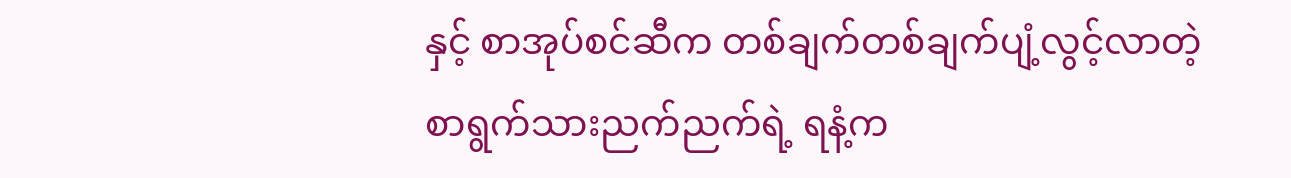နှင့် စာအုပ်စင်ဆီက တစ်ချက်တစ်ချက်ပျံ့လွင့်လာတဲ့ စာရွက်သားညက်ညက်ရဲ့ ရနံ့က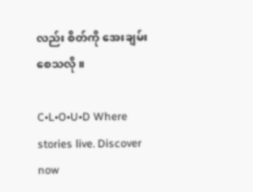လည်း စိတ်ကို အေးချမ်းစေသလို။

C•L•O•U•D Where stories live. Discover now